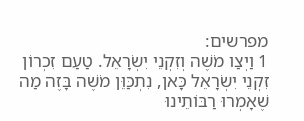מפרשים:
1 וַיְצַו מֹשֶׁה וְזִקְנֵי יִשְׂרָאֵל. טַעַם זִכְרוֹן זִקְנֵי יִשְׂרָאֵל כָּאן, נִתְכַּוֵּן מֹשֶׁה בָּזֶה מַה שֶׁאָמְרוּ רַבּוֹתֵינוּ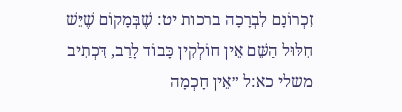זִכְרוֹנָם לִבְרָכָה ברכות יט: שֶׁבְּמָקוֹם שֶׁיֵּשׁ חִלּוּל הַשֵּׁם אֵין חוֹלְקִין כָּבוֹד לָרַב, דִּכְתִיב משלי כא:ל ״אֵין חָכְמָה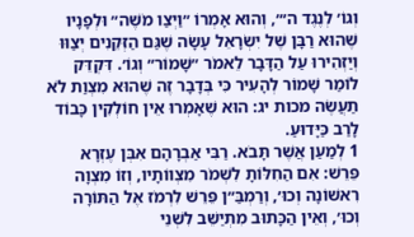וְגוֹ׳ לְנֶגֶד ה׳״, וְהוּא אָמְרוֹ ״וַיְצַו מֹשֶׁה״ וּלְפָנָיו שֶׁהוּא רַבָּן שֶׁל יִשְׂרָאֵל עָשָׂה שֶׁגַּם הַזְּקֵנִים יְצַוּוּ וְיַזְהִירוּ עַל הַדָּבָר לֵאמֹר ״שָׁמוֹר״ וְגוֹ׳. דִּקְדֵּק לוֹמַר שָׁמוֹר לְהָעִיר כִּי בְּדָבָר זֶה שֶׁהוּא מִצְוַת לֹא תַעֲשֶׂה מכות יג: הוּא שֶׁאָמְרוּ אֵין חוֹלְקִין כָּבוֹד לָרַב כַּיָּדוּעַ.
1 לְמַעַן אֲשֶׁר תָּבֹא. רַבִּי אַבְרָהָם אִבְּן עֶזְרָא פֵּרֵשׁ: אִם הַחִלּוֹתָ לִשְׁמֹר מִצְווֹתָיו, וְזוֹ מִצְוָה רִאשׁוֹנָה וְכוּ׳, וְרַמְבַּ״ן פֵּרֵשׁ לִרְמֹז אֶל הַתּוֹרָה וְכוּ׳, וְאֵין הַכָּתוּב מִתְיַשֵּׁב לִשְׁנֵי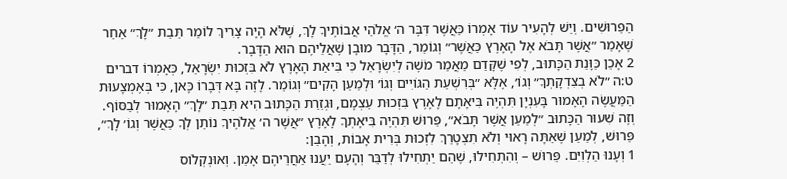הַפֵּרוּשִׁים. וְיֵשׁ לְהָעִיר עוֹד אָמְרוֹ כַּאֲשֶׁר דִּבֶּר ה׳ אֱלֹהֵי אֲבוֹתֶיךָ לָךְ, שֶׁלֹּא הָיָה צָרִיךְ לוֹמַר תֵּבַת ״לָךְ״ אַחַר שֶׁאָמַר ״אֲשֶׁר תָּבֹא אֶל הָאָרֶץ כַּאֲשֶׁר״ וְגוֹמֵר, הַדָּבָר מוּבָן שֶׁאֲלֵיהֶם הוּא הַדָּבָר.
2 אָכֵן כַּוָּנַת הַכָּתוּב, לְפִי שֶׁקָּדַם מַאֲמַר מֹשֶׁה לְיִשְׂרָאֵל כִּי בִּיאַת הָאָרֶץ לֹא בִּזְכוּת יִשְׂרָאֵל, כְּאָמְרוֹ דברים ט:ה ״לֹא בְצִדְקָתְךָ״ וְגוֹ׳, אֶלָּא ״בְּרִשְׁעַת הַגּוֹיִים וְגוֹ׳ וּלְמַעַן הָקִים״ וְגוֹמֵר. לָזֶה בָּא דְּבָרוֹ כָּאן, כִּי בְּאֶמְצָעוּת הַמַּעֲשֶׂה הָאָמוּר בָּעִנְיָן תִּהְיֶה בִּיאָתָם לָאָרֶץ בִּזְכוּת עַצְמָם, וּגְזֵרַת הַכָּתוּב הִיא תֵּבַת ״לָךְ״ הָאָמוּר לְבַסּוֹף. וְזֶה שִׁעוּר הַכָּתוּב ״לְמַעַן אֲשֶׁר תָּבֹא״, פֵּרוּשׁ תִּהְיֶה בִּיאָתְךָ לָאָרֶץ ״אֲשֶׁר ה׳ אֱלֹהֶיךָ נוֹתֵן לְךָ כַּאֲשֶׁר וְגוֹ׳ לָךְ״, פֵּרוּשׁ, לְמַעַן שֶׁאַתָּה רָאוּי וְלֹא תִצְטָרֵךְ לִזְכוּת בְּרִית אָבוֹת, וְהָבֵן:
1 וְעָנוּ הַלְוִיִּם. פֵּרוּשׁ – וְהִתְחִילוּ, שֶׁהֵם יַתְחִילוּ לְדַבֵּר וְהָעָם יַעֲנוּ אַחֲרֵיהֶם אָמֵן. וְאוּנְקְלוֹס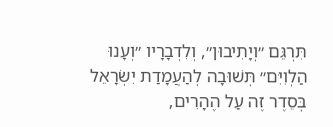תִּרְגֵּם ״וְיָתִיבוּן״, וְלִדְבָרָיו ״וְעָנוּ הַלְוִיִּם״ תְּשׁוּבָה לְהַעֲמָדַת יִשְׂרָאֵל בְּסֵדֶר זֶה עַל הֶהָרִים,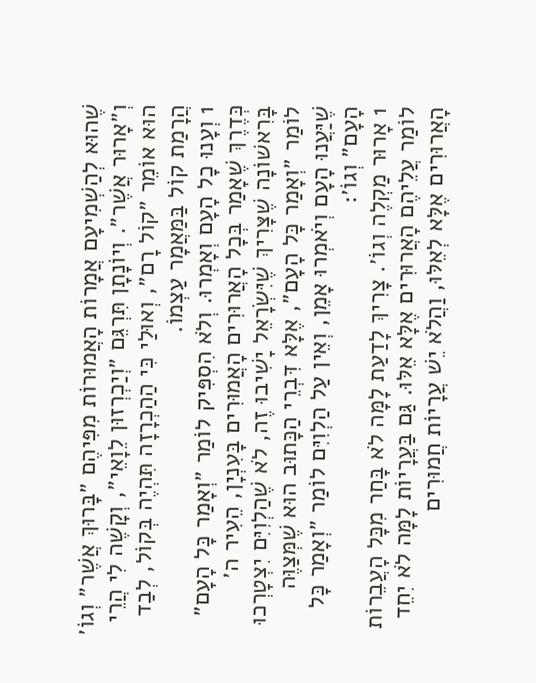שֶׁהוּא לְהַשְׁמִיעָם אֲמָרוֹת הָאֲמוּרוֹת מִפִּיהֶם ״בָּרוּךְ אֲשֶׁר״ וְגוֹ׳ וְ״אָרוּר אֲשֶׁר״. וְיוֹנָתָן תִּרְגֵּם ״וְיַכְרְזוּן לֵוָאֵי״, וְקָשֶׁה לִי הֲרֵי הוּא אוֹמֵר ״קוֹל רָם״, וְאוּלַי כִּי הַהַכְרָזָה תִּהְיֶה בְּקוֹל, לְבַד הֲרָמַת קוֹל בַּמַּאֲמָר עַצְמוֹ.
1 וְעָנוּ כָל הָעָם וְאָמְרוּ. וְלֹא הִסְפִּיק לוֹמַר ״וְאָמַר כָּל הָעָם״ כְּדֶרֶךְ שֶׁאָמַר בְּכָל הָאֲרוּרִים הָאֲמוּרִים בָּעִנְיָן, הֵעִיר ה׳ בָּרִאשׁוֹנָה שֶׁצָּרִיךְ שֶׁיִּשְׂרָאֵל יָשִׁיבוּ זֶה, לֹא שֶׁהַלְוִיִּם יִצְטָרְכוּ לוֹמַר ״וְאָמַר כָּל הָעָם״, אֶלָּא דִּבְרֵי הַכָּתוּב הוּא שֶׁמְּצַוֶּה שֶׁיַּעֲנוּ הָעָם וְיֹאמְרוּ אָמֵן, וְאֵין עַל הַלְוִיִּם לוֹמַר ״וְאָמַר כָּל הָעָם״ וְגוֹ׳:
1 אָרוּר מַקְלֶה וְגוֹ׳. צָרִיךְ לָדַעַת לָמָּה לֹא בָּחַר מִכָּל הָעֲבֵרוֹת לוֹמַר עֲלֵיהֶם הָאֲרוּרִים אֶלָּא אֵלּוּ. גַּם בַּעֲרָיוֹת לָמָּה לֹא יִחֵד הָאֲרוּרִים אֶלָּא לְאֵלּוּ, וַהֲלֹא יֵשׁ עֲרָיוֹת חֲמוּרִים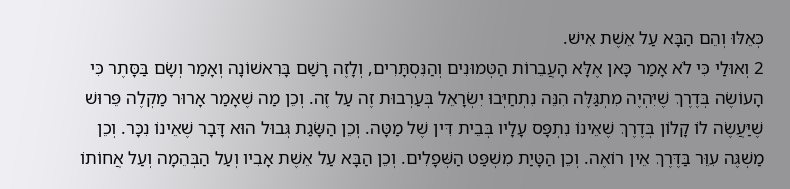כְּאֵלּוּ וְהֵם הַבָּא עַל אֵשֶׁת אִישׁ.
2 וְאוּלַי כִּי לֹא אָמַר כָּאן אֶלָּא הָעֲבֵרוֹת הַטְּמוּנִים וְהַנִּסְתָּרִים, וְלָזֶה רָשַׁם בָּרִאשׁוֹנָה וְאָמַר וְשָׂם בַּסָּתֶר כִּי הָעוֹשֶׂה בְּדֶרֶךְ שֶׁיִּהְיֶה מִתְגַּלֶּה הִנֵּה נִתְחַיְּבוּ יִשְׂרָאֵל בְּעַרְבוּת זֶה עַל זֶה. וְכֵן מַה שֶׁאָמַר אָרוּר מַקְלֶה פֵּרוּשׁ שֶׁיַּעֲשֶׂה לוֹ קָלוֹן בְּדֶרֶךְ שֶׁאֵינוֹ נִתְפָּס עָלָיו בְּבֵית דִּין שֶׁל מַטָּה. וְכֵן הַשָּׂגַת גְּבוּל הוּא דָּבָר שֶׁאֵינוֹ נִכָּר. וְכֵן מַשְׁגֶּה עִוֵּר בַּדֶּרֶךְ אֵין רוֹאֶה. וְכֵן הַטָּיַת מִשְׁפַּט הַשְּׁפָלִים. וְכֵן הַבָּא עַל אֵשֶׁת אָבִיו וְעַל הַבְּהֵמָה וְעַל אֲחוֹתוֹ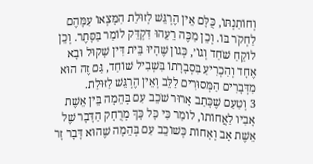וְחוֹתַנְתּוֹ, כֻּלָּם אֵין הֶרְגֵּשׁ לְזוּלַת הִמָּצְאוֹ עִמָּהֶם לַחְקֹר בּוֹ. וְכֵן מַכֶּה רֵעֵהוּ דִּקְדֵּק לוֹמַר בַּסָּתֶר. וְכֵן לוֹקֵחַ שֹׁחַד וְגוֹ׳, כְּגוֹן שֶׁהָיוּ בֵּית דִּין שָׁקוּל וּבָא אֶחָד וְהִכְרִיעַ בִּסְבָרָתוֹ בִּשְׁבִיל שׁוֹחַד, גַּם זֶה הוּא מִדְּבָרִים הַמְּסוּרִים לַלֵּב וְאֵין הֶרְגֵּשׁ לַזּוּלַת.
3 וְטַעַם שֶׁכָּתַב אָרוּר שֹׁכֵב עִם בְּהֵמָה בֵּין אֵשֶׁת אָבִיו לַאֲחוֹתוֹ, לוֹמַר כִּי כָּל כָּךְ מְרֻחָק הַדָּבָר שֶׁל אֵשֶׁת אָב וְאָחוֹת כְּשׁוֹכֵב עִם בְּהֵמָה שֶׁהוּא דָּבָר זָר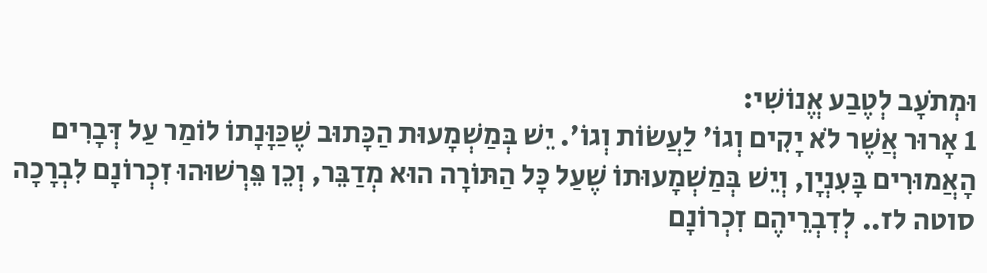וּמְתֹעָב לְטֶבַע אֱנוֹשִׁי:
1 אָרוּר אֲשֶׁר לֹא יָקִים וְגוֹ׳ לַעֲשׂוֹת וְגוֹ׳. יֵשׁ בְּמַשְׁמָעוּת הַכָּתוּב שֶׁכַּוָּנָתוֹ לוֹמַר עַל דְּבָרִים הָאֲמוּרִים בָּעִנְיָן, וְיֵשׁ בְּמַשְׁמָעוּתוֹ שֶׁעַל כָּל הַתּוֹרָה הוּא מְדַבֵּר, וְכֵן פֵּרְשׁוּהוּ זִכְרוֹנָם לִבְרָכָה סוטה לז.. לְדִבְרֵיהֶם זִכְרוֹנָם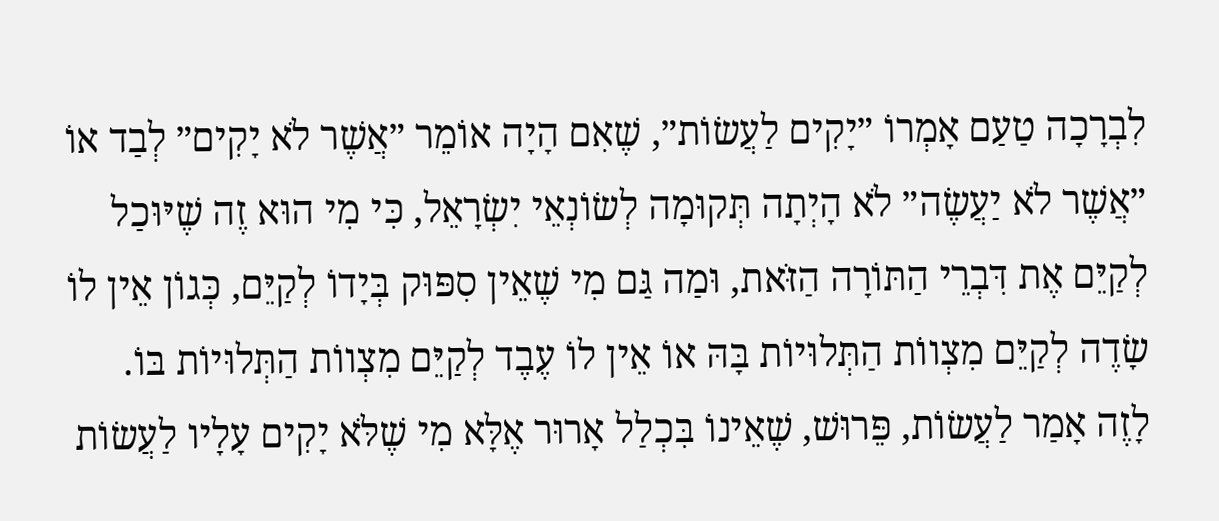לִבְרָכָה טַעַם אָמְרוֹ ״יָקִים לַעֲשׂוֹת״, שֶׁאִם הָיָה אוֹמֵר ״אֲשֶׁר לֹא יָקִים״ לְבַד אוֹ ״אֲשֶׁר לֹא יַעֲשֶׂה״ לֹא הָיְתָה תְּקוּמָה לְשׂוֹנְאֵי יִשְׂרָאֵל, כִּי מִי הוּא זֶה שֶׁיּוּכַל לְקַיֵּם אֶת דִּבְרֵי הַתּוֹרָה הַזֹּאת, וּמַה גַּם מִי שֶׁאֵין סִפּוּק בְּיָדוֹ לְקַיֵּם, כְּגוֹן אֵין לוֹ שָׂדֶה לְקַיֵּם מִצְווֹת הַתְּלוּיוֹת בָּהּ אוֹ אֵין לוֹ עֶבֶד לְקַיֵּם מִצְווֹת הַתְּלוּיוֹת בּוֹ. לָזֶה אָמַר לַעֲשׂוֹת, פֵּרוּשׁ, שֶׁאֵינוֹ בִּכְלַל אָרוּר אֶלָּא מִי שֶׁלֹּא יָקִים עָלָיו לַעֲשׂוֹת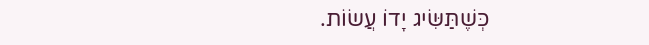כְּשֶׁתַּשִּׂיג יָדוֹ עֲשׂוֹת.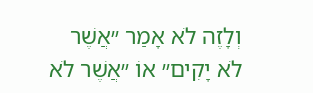וְלָזֶה לֹא אָמַר ״אֲשֶׁר לֹא יָקִים״ אוֹ ״אֲשֶׁר לֹא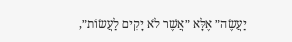יַעֲשֶׂה״ אֶלָּא ״אֲשֶׁר לֹא יָקִים לַעֲשׂוֹת״,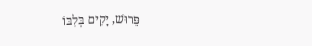פֵּרוּשׁ, יָקִים בְּלִבּוֹ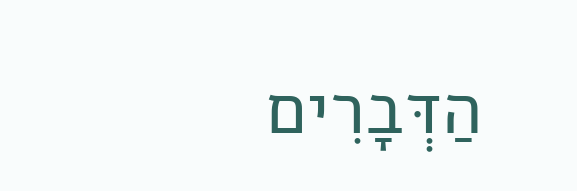הַדְּבָרִים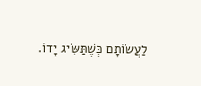לַעֲשׂוֹתָם כְּשֶׁתַּשִּׂיג יָדוֹ.